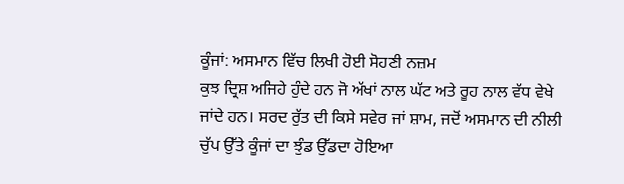ਕੂੰਜਾਂ: ਅਸਮਾਨ ਵਿੱਚ ਲਿਖੀ ਹੋਈ ਸੋਹਣੀ ਨਜ਼ਮ
ਕੁਝ ਦ੍ਰਿਸ਼ ਅਜਿਹੇ ਹੁੰਦੇ ਹਨ ਜੋ ਅੱਖਾਂ ਨਾਲ ਘੱਟ ਅਤੇ ਰੂਹ ਨਾਲ ਵੱਧ ਵੇਖੇ ਜਾਂਦੇ ਹਨ। ਸਰਦ ਰੁੱਤ ਦੀ ਕਿਸੇ ਸਵੇਰ ਜਾਂ ਸ਼ਾਮ, ਜਦੋਂ ਅਸਮਾਨ ਦੀ ਨੀਲੀ ਚੁੱਪ ਉੱਤੇ ਕੂੰਜਾਂ ਦਾ ਝੁੰਡ ਉੱਡਦਾ ਹੋਇਆ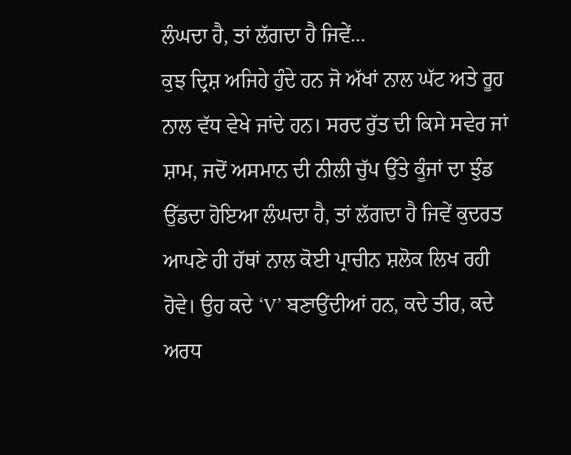ਲੰਘਦਾ ਹੈ, ਤਾਂ ਲੱਗਦਾ ਹੈ ਜਿਵੇਂ...
ਕੁਝ ਦ੍ਰਿਸ਼ ਅਜਿਹੇ ਹੁੰਦੇ ਹਨ ਜੋ ਅੱਖਾਂ ਨਾਲ ਘੱਟ ਅਤੇ ਰੂਹ ਨਾਲ ਵੱਧ ਵੇਖੇ ਜਾਂਦੇ ਹਨ। ਸਰਦ ਰੁੱਤ ਦੀ ਕਿਸੇ ਸਵੇਰ ਜਾਂ ਸ਼ਾਮ, ਜਦੋਂ ਅਸਮਾਨ ਦੀ ਨੀਲੀ ਚੁੱਪ ਉੱਤੇ ਕੂੰਜਾਂ ਦਾ ਝੁੰਡ ਉੱਡਦਾ ਹੋਇਆ ਲੰਘਦਾ ਹੈ, ਤਾਂ ਲੱਗਦਾ ਹੈ ਜਿਵੇਂ ਕੁਦਰਤ ਆਪਣੇ ਹੀ ਹੱਥਾਂ ਨਾਲ ਕੋਈ ਪ੍ਰਾਚੀਨ ਸ਼ਲੋਕ ਲਿਖ ਰਹੀ ਹੋਵੇ। ਉਹ ਕਦੇ ‘V’ ਬਣਾਉਂਦੀਆਂ ਹਨ, ਕਦੇ ਤੀਰ, ਕਦੇ ਅਰਧ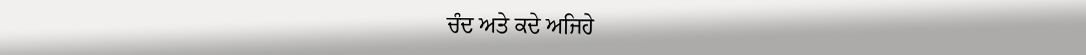ਚੰਦ ਅਤੇ ਕਦੇ ਅਜਿਹੇ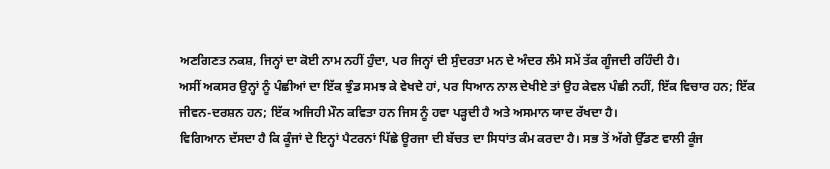ਅਣਗਿਣਤ ਨਕਸ਼, ਜਿਨ੍ਹਾਂ ਦਾ ਕੋਈ ਨਾਮ ਨਹੀਂ ਹੁੰਦਾ, ਪਰ ਜਿਨ੍ਹਾਂ ਦੀ ਸੁੰਦਰਤਾ ਮਨ ਦੇ ਅੰਦਰ ਲੰਮੇ ਸਮੇਂ ਤੱਕ ਗੂੰਜਦੀ ਰਹਿੰਦੀ ਹੈ।
ਅਸੀਂ ਅਕਸਰ ਉਨ੍ਹਾਂ ਨੂੰ ਪੰਛੀਆਂ ਦਾ ਇੱਕ ਝੁੰਡ ਸਮਝ ਕੇ ਵੇਖਦੇ ਹਾਂ, ਪਰ ਧਿਆਨ ਨਾਲ ਦੇਖੀਏ ਤਾਂ ਉਹ ਕੇਵਲ ਪੰਛੀ ਨਹੀਂ, ਇੱਕ ਵਿਚਾਰ ਹਨ; ਇੱਕ ਜੀਵਨ-ਦਰਸ਼ਨ ਹਨ; ਇੱਕ ਅਜਿਹੀ ਮੌਨ ਕਵਿਤਾ ਹਨ ਜਿਸ ਨੂੰ ਹਵਾ ਪੜ੍ਹਦੀ ਹੈ ਅਤੇ ਅਸਮਾਨ ਯਾਦ ਰੱਖਦਾ ਹੈ।
ਵਿਗਿਆਨ ਦੱਸਦਾ ਹੈ ਕਿ ਕੂੰਜਾਂ ਦੇ ਇਨ੍ਹਾਂ ਪੈਟਰਨਾਂ ਪਿੱਛੇ ਊਰਜਾ ਦੀ ਬੱਚਤ ਦਾ ਸਿਧਾਂਤ ਕੰਮ ਕਰਦਾ ਹੈ। ਸਭ ਤੋਂ ਅੱਗੇ ਉੱਡਣ ਵਾਲੀ ਕੂੰਜ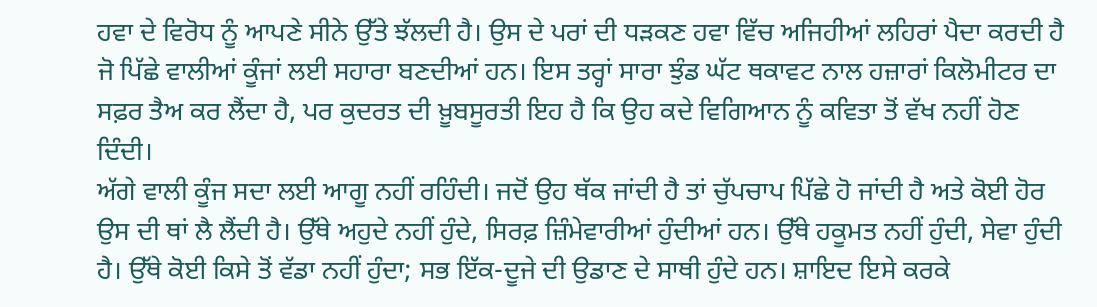ਹਵਾ ਦੇ ਵਿਰੋਧ ਨੂੰ ਆਪਣੇ ਸੀਨੇ ਉੱਤੇ ਝੱਲਦੀ ਹੈ। ਉਸ ਦੇ ਪਰਾਂ ਦੀ ਧੜਕਣ ਹਵਾ ਵਿੱਚ ਅਜਿਹੀਆਂ ਲਹਿਰਾਂ ਪੈਦਾ ਕਰਦੀ ਹੈ ਜੋ ਪਿੱਛੇ ਵਾਲੀਆਂ ਕੂੰਜਾਂ ਲਈ ਸਹਾਰਾ ਬਣਦੀਆਂ ਹਨ। ਇਸ ਤਰ੍ਹਾਂ ਸਾਰਾ ਝੁੰਡ ਘੱਟ ਥਕਾਵਟ ਨਾਲ ਹਜ਼ਾਰਾਂ ਕਿਲੋਮੀਟਰ ਦਾ ਸਫ਼ਰ ਤੈਅ ਕਰ ਲੈਂਦਾ ਹੈ, ਪਰ ਕੁਦਰਤ ਦੀ ਖ਼ੂਬਸੂਰਤੀ ਇਹ ਹੈ ਕਿ ਉਹ ਕਦੇ ਵਿਗਿਆਨ ਨੂੰ ਕਵਿਤਾ ਤੋਂ ਵੱਖ ਨਹੀਂ ਹੋਣ ਦਿੰਦੀ।
ਅੱਗੇ ਵਾਲੀ ਕੂੰਜ ਸਦਾ ਲਈ ਆਗੂ ਨਹੀਂ ਰਹਿੰਦੀ। ਜਦੋਂ ਉਹ ਥੱਕ ਜਾਂਦੀ ਹੈ ਤਾਂ ਚੁੱਪਚਾਪ ਪਿੱਛੇ ਹੋ ਜਾਂਦੀ ਹੈ ਅਤੇ ਕੋਈ ਹੋਰ ਉਸ ਦੀ ਥਾਂ ਲੈ ਲੈਂਦੀ ਹੈ। ਉੱਥੇ ਅਹੁਦੇ ਨਹੀਂ ਹੁੰਦੇ, ਸਿਰਫ਼ ਜ਼ਿੰਮੇਵਾਰੀਆਂ ਹੁੰਦੀਆਂ ਹਨ। ਉੱਥੇ ਹਕੂਮਤ ਨਹੀਂ ਹੁੰਦੀ, ਸੇਵਾ ਹੁੰਦੀ ਹੈ। ਉੱਥੇ ਕੋਈ ਕਿਸੇ ਤੋਂ ਵੱਡਾ ਨਹੀਂ ਹੁੰਦਾ; ਸਭ ਇੱਕ-ਦੂਜੇ ਦੀ ਉਡਾਣ ਦੇ ਸਾਥੀ ਹੁੰਦੇ ਹਨ। ਸ਼ਾਇਦ ਇਸੇ ਕਰਕੇ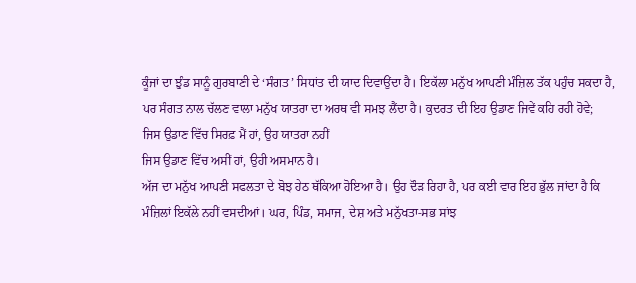ਕੂੰਜਾਂ ਦਾ ਝੁੰਡ ਸਾਨੂੰ ਗੁਰਬਾਣੀ ਦੇ ‘ਸੰਗਤ’ ਸਿਧਾਂਤ ਦੀ ਯਾਦ ਦਿਵਾਉਂਦਾ ਹੈ। ਇਕੱਲਾ ਮਨੁੱਖ ਆਪਣੀ ਮੰਜ਼ਿਲ ਤੱਕ ਪਹੁੰਚ ਸਕਦਾ ਹੈ, ਪਰ ਸੰਗਤ ਨਾਲ ਚੱਲਣ ਵਾਲਾ ਮਨੁੱਖ ਯਾਤਰਾ ਦਾ ਅਰਥ ਵੀ ਸਮਝ ਲੈਂਦਾ ਹੈ। ਕੁਦਰਤ ਦੀ ਇਹ ਉਡਾਣ ਜਿਵੇਂ ਕਹਿ ਰਹੀ ਹੋਵੇ;
ਜਿਸ ਉਡਾਣ ਵਿੱਚ ਸਿਰਫ਼ ਮੈਂ ਹਾਂ, ਉਹ ਯਾਤਰਾ ਨਹੀਂ
ਜਿਸ ਉਡਾਣ ਵਿੱਚ ਅਸੀਂ ਹਾਂ, ਉਹੀ ਅਸਮਾਨ ਹੈ।
ਅੱਜ ਦਾ ਮਨੁੱਖ ਆਪਣੀ ਸਫਲਤਾ ਦੇ ਬੋਝ ਹੇਠ ਥੱਕਿਆ ਹੋਇਆ ਹੈ। ਉਹ ਦੌੜ ਰਿਹਾ ਹੈ, ਪਰ ਕਈ ਵਾਰ ਇਹ ਭੁੱਲ ਜਾਂਦਾ ਹੈ ਕਿ ਮੰਜ਼ਿਲਾਂ ਇਕੱਲੇ ਨਹੀਂ ਵਸਦੀਆਂ। ਘਰ, ਪਿੰਡ, ਸਮਾਜ, ਦੇਸ਼ ਅਤੇ ਮਨੁੱਖਤਾ-ਸਭ ਸਾਂਝ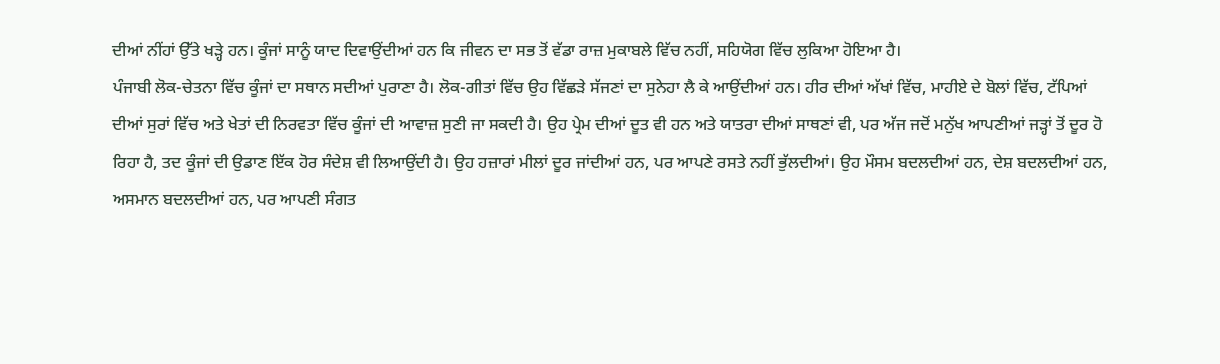ਦੀਆਂ ਨੀਂਹਾਂ ਉੱਤੇ ਖੜ੍ਹੇ ਹਨ। ਕੂੰਜਾਂ ਸਾਨੂੰ ਯਾਦ ਦਿਵਾਉਂਦੀਆਂ ਹਨ ਕਿ ਜੀਵਨ ਦਾ ਸਭ ਤੋਂ ਵੱਡਾ ਰਾਜ਼ ਮੁਕਾਬਲੇ ਵਿੱਚ ਨਹੀਂ, ਸਹਿਯੋਗ ਵਿੱਚ ਲੁਕਿਆ ਹੋਇਆ ਹੈ।
ਪੰਜਾਬੀ ਲੋਕ-ਚੇਤਨਾ ਵਿੱਚ ਕੂੰਜਾਂ ਦਾ ਸਥਾਨ ਸਦੀਆਂ ਪੁਰਾਣਾ ਹੈ। ਲੋਕ-ਗੀਤਾਂ ਵਿੱਚ ਉਹ ਵਿੱਛੜੇ ਸੱਜਣਾਂ ਦਾ ਸੁਨੇਹਾ ਲੈ ਕੇ ਆਉਂਦੀਆਂ ਹਨ। ਹੀਰ ਦੀਆਂ ਅੱਖਾਂ ਵਿੱਚ, ਮਾਹੀਏ ਦੇ ਬੋਲਾਂ ਵਿੱਚ, ਟੱਪਿਆਂ ਦੀਆਂ ਸੁਰਾਂ ਵਿੱਚ ਅਤੇ ਖੇਤਾਂ ਦੀ ਨਿਰਵਤਾ ਵਿੱਚ ਕੂੰਜਾਂ ਦੀ ਆਵਾਜ਼ ਸੁਣੀ ਜਾ ਸਕਦੀ ਹੈ। ਉਹ ਪ੍ਰੇਮ ਦੀਆਂ ਦੂਤ ਵੀ ਹਨ ਅਤੇ ਯਾਤਰਾ ਦੀਆਂ ਸਾਥਣਾਂ ਵੀ, ਪਰ ਅੱਜ ਜਦੋਂ ਮਨੁੱਖ ਆਪਣੀਆਂ ਜੜ੍ਹਾਂ ਤੋਂ ਦੂਰ ਹੋ ਰਿਹਾ ਹੈ, ਤਦ ਕੂੰਜਾਂ ਦੀ ਉਡਾਣ ਇੱਕ ਹੋਰ ਸੰਦੇਸ਼ ਵੀ ਲਿਆਉਂਦੀ ਹੈ। ਉਹ ਹਜ਼ਾਰਾਂ ਮੀਲਾਂ ਦੂਰ ਜਾਂਦੀਆਂ ਹਨ, ਪਰ ਆਪਣੇ ਰਸਤੇ ਨਹੀਂ ਭੁੱਲਦੀਆਂ। ਉਹ ਮੌਸਮ ਬਦਲਦੀਆਂ ਹਨ, ਦੇਸ਼ ਬਦਲਦੀਆਂ ਹਨ, ਅਸਮਾਨ ਬਦਲਦੀਆਂ ਹਨ, ਪਰ ਆਪਣੀ ਸੰਗਤ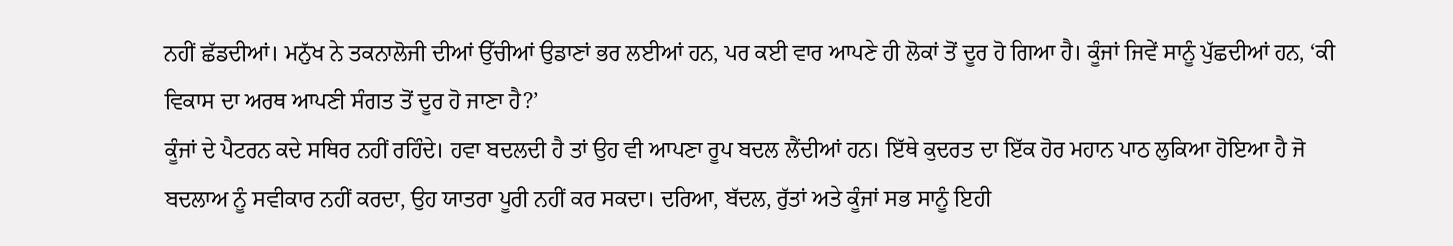ਨਹੀਂ ਛੱਡਦੀਆਂ। ਮਨੁੱਖ ਨੇ ਤਕਨਾਲੋਜੀ ਦੀਆਂ ਉੱਚੀਆਂ ਉਡਾਣਾਂ ਭਰ ਲਈਆਂ ਹਨ, ਪਰ ਕਈ ਵਾਰ ਆਪਣੇ ਹੀ ਲੋਕਾਂ ਤੋਂ ਦੂਰ ਹੋ ਗਿਆ ਹੈ। ਕੂੰਜਾਂ ਜਿਵੇਂ ਸਾਨੂੰ ਪੁੱਛਦੀਆਂ ਹਨ, ‘ਕੀ ਵਿਕਾਸ ਦਾ ਅਰਥ ਆਪਣੀ ਸੰਗਤ ਤੋਂ ਦੂਰ ਹੋ ਜਾਣਾ ਹੈ?’
ਕੂੰਜਾਂ ਦੇ ਪੈਟਰਨ ਕਦੇ ਸਥਿਰ ਨਹੀਂ ਰਹਿੰਦੇ। ਹਵਾ ਬਦਲਦੀ ਹੈ ਤਾਂ ਉਹ ਵੀ ਆਪਣਾ ਰੂਪ ਬਦਲ ਲੈਂਦੀਆਂ ਹਨ। ਇੱਥੇ ਕੁਦਰਤ ਦਾ ਇੱਕ ਹੋਰ ਮਹਾਨ ਪਾਠ ਲੁਕਿਆ ਹੋਇਆ ਹੈ ਜੋ ਬਦਲਾਅ ਨੂੰ ਸਵੀਕਾਰ ਨਹੀਂ ਕਰਦਾ, ਉਹ ਯਾਤਰਾ ਪੂਰੀ ਨਹੀਂ ਕਰ ਸਕਦਾ। ਦਰਿਆ, ਬੱਦਲ, ਰੁੱਤਾਂ ਅਤੇ ਕੂੰਜਾਂ ਸਭ ਸਾਨੂੰ ਇਹੀ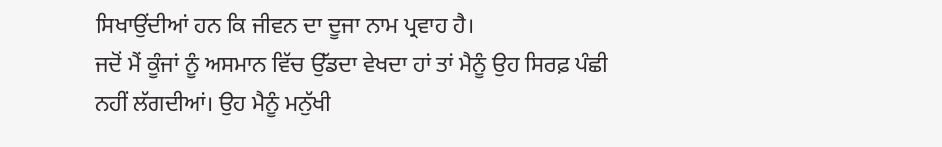ਸਿਖਾਉਂਦੀਆਂ ਹਨ ਕਿ ਜੀਵਨ ਦਾ ਦੂਜਾ ਨਾਮ ਪ੍ਰਵਾਹ ਹੈ।
ਜਦੋਂ ਮੈਂ ਕੂੰਜਾਂ ਨੂੰ ਅਸਮਾਨ ਵਿੱਚ ਉੱਡਦਾ ਵੇਖਦਾ ਹਾਂ ਤਾਂ ਮੈਨੂੰ ਉਹ ਸਿਰਫ਼ ਪੰਛੀ ਨਹੀਂ ਲੱਗਦੀਆਂ। ਉਹ ਮੈਨੂੰ ਮਨੁੱਖੀ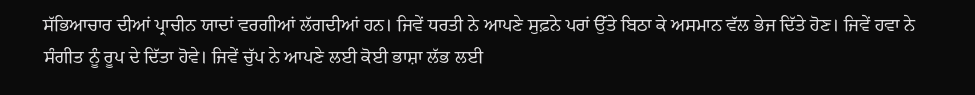ਸੱਭਿਆਚਾਰ ਦੀਆਂ ਪ੍ਰਾਚੀਨ ਯਾਦਾਂ ਵਰਗੀਆਂ ਲੱਗਦੀਆਂ ਹਨ। ਜਿਵੇਂ ਧਰਤੀ ਨੇ ਆਪਣੇ ਸੁਫ਼ਨੇ ਪਰਾਂ ਉੱਤੇ ਬਿਠਾ ਕੇ ਅਸਮਾਨ ਵੱਲ ਭੇਜ ਦਿੱਤੇ ਹੋਣ। ਜਿਵੇਂ ਹਵਾ ਨੇ ਸੰਗੀਤ ਨੂੰ ਰੂਪ ਦੇ ਦਿੱਤਾ ਹੋਵੇ। ਜਿਵੇਂ ਚੁੱਪ ਨੇ ਆਪਣੇ ਲਈ ਕੋਈ ਭਾਸ਼ਾ ਲੱਭ ਲਈ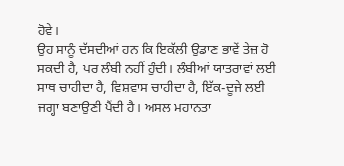ਹੋਵੇ।
ਉਹ ਸਾਨੂੰ ਦੱਸਦੀਆਂ ਹਨ ਕਿ ਇਕੱਲੀ ਉਡਾਣ ਭਾਵੇਂ ਤੇਜ਼ ਹੋ ਸਕਦੀ ਹੈ, ਪਰ ਲੰਬੀ ਨਹੀਂ ਹੁੰਦੀ। ਲੰਬੀਆਂ ਯਾਤਰਾਵਾਂ ਲਈ ਸਾਥ ਚਾਹੀਦਾ ਹੈ, ਵਿਸ਼ਵਾਸ ਚਾਹੀਦਾ ਹੈ, ਇੱਕ-ਦੂਜੇ ਲਈ ਜਗ੍ਹਾ ਬਣਾਉਣੀ ਪੈਂਦੀ ਹੈ। ਅਸਲ ਮਹਾਨਤਾ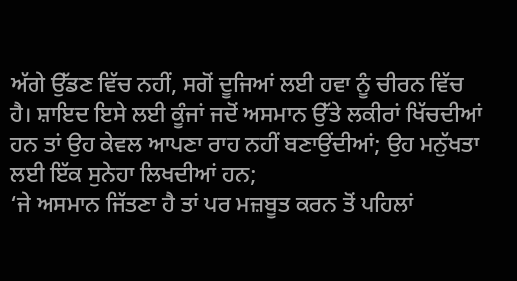ਅੱਗੇ ਉੱਡਣ ਵਿੱਚ ਨਹੀਂ, ਸਗੋਂ ਦੂਜਿਆਂ ਲਈ ਹਵਾ ਨੂੰ ਚੀਰਨ ਵਿੱਚ ਹੈ। ਸ਼ਾਇਦ ਇਸੇ ਲਈ ਕੂੰਜਾਂ ਜਦੋਂ ਅਸਮਾਨ ਉੱਤੇ ਲਕੀਰਾਂ ਖਿੱਚਦੀਆਂ ਹਨ ਤਾਂ ਉਹ ਕੇਵਲ ਆਪਣਾ ਰਾਹ ਨਹੀਂ ਬਣਾਉਂਦੀਆਂ; ਉਹ ਮਨੁੱਖਤਾ ਲਈ ਇੱਕ ਸੁਨੇਹਾ ਲਿਖਦੀਆਂ ਹਨ;
‘ਜੇ ਅਸਮਾਨ ਜਿੱਤਣਾ ਹੈ ਤਾਂ ਪਰ ਮਜ਼ਬੂਤ ਕਰਨ ਤੋਂ ਪਹਿਲਾਂ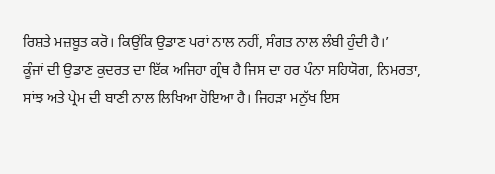ਰਿਸ਼ਤੇ ਮਜ਼ਬੂਤ ਕਰੋ। ਕਿਉਂਕਿ ਉਡਾਣ ਪਰਾਂ ਨਾਲ ਨਹੀਂ, ਸੰਗਤ ਨਾਲ ਲੰਬੀ ਹੁੰਦੀ ਹੈ।’
ਕੂੰਜਾਂ ਦੀ ਉਡਾਣ ਕੁਦਰਤ ਦਾ ਇੱਕ ਅਜਿਹਾ ਗ੍ਰੰਥ ਹੈ ਜਿਸ ਦਾ ਹਰ ਪੰਨਾ ਸਹਿਯੋਗ, ਨਿਮਰਤਾ, ਸਾਂਝ ਅਤੇ ਪ੍ਰੇਮ ਦੀ ਬਾਣੀ ਨਾਲ ਲਿਖਿਆ ਹੋਇਆ ਹੈ। ਜਿਹੜਾ ਮਨੁੱਖ ਇਸ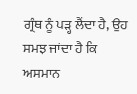ਗ੍ਰੰਥ ਨੂੰ ਪੜ੍ਹ ਲੈਂਦਾ ਹੈ, ਉਹ ਸਮਝ ਜਾਂਦਾ ਹੈ ਕਿ ਅਸਮਾਨ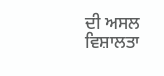ਦੀ ਅਸਲ ਵਿਸ਼ਾਲਤਾ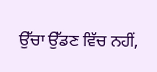ਉੱਚਾ ਉੱਡਣ ਵਿੱਚ ਨਹੀਂ,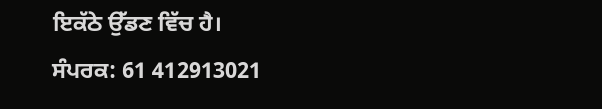ਇਕੱਠੇ ਉੱਡਣ ਵਿੱਚ ਹੈ।
ਸੰਪਰਕ: 61 412913021